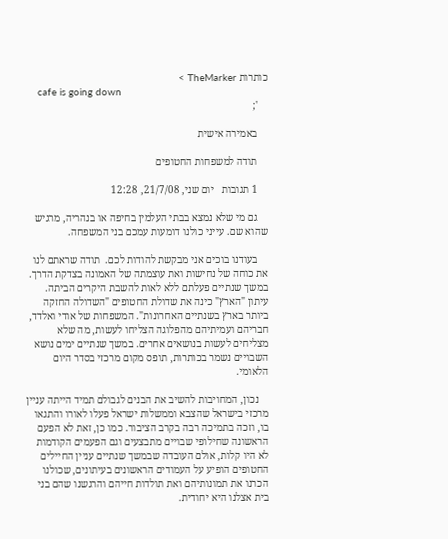כותרות TheMarker >
    cafe is going down
    ';

    באמירה אישית

    תודה למשפחות החטופים

    1 תגובות   יום שני, 21/7/08, 12:28

    גם מי שלא נמצא בבתי העלמין בחיפה או בנהריה, מרגיש שהוא שם. עייני כולנו דומעות עמכם בני המשפחה.

    בעודנו בוכים אני מבקשת להודות לכם.  תודה שראתם לנו את כוחה של נחישות ואת עוצמתה של האמונה בצדקת הדרך. במשך שנתיים פעלתם ללא לאות להשבת היקרים הביתה. עיתון "הארץ" כינה את שדולת החטופים "השדולה החזקה ביותר בארץ בשנתיים האחרונות". המשפחות של אודי ואלדד, חבריהם ועמיתיהם מהפלוגה הצליחו לעשות, מה שלא מצליחים לעשות בנושאים אחרים. במשך שנתיים ימים נושא השבויים נשמר בכותרות, תופס מקום מרכזי בסדר היום הלאומי.

    נכון, המחויבות להשיב את הבנים לגבולם תמיד הייתה עניין מרכזי בישראל שהצבא וממשלות ישראל פעלו לאורו והתגאו בו, וזכה בתמיכה רבה בקרב הציבור. כמו כן, זאת לא הפעם הראשונה שחילופי שבויים מתבצעים וגם הפעמים הקודמות לא היו קלות, אולם העובדה שבמשך שנתיים עניין החיילים החטופים הופיע על העמודים הראשונים בעיתונים, שכולנו הכרנו את תמונותיהם ואת תולדות חייהם והרגשנו שהם בני בית אצלנו היא יחודית.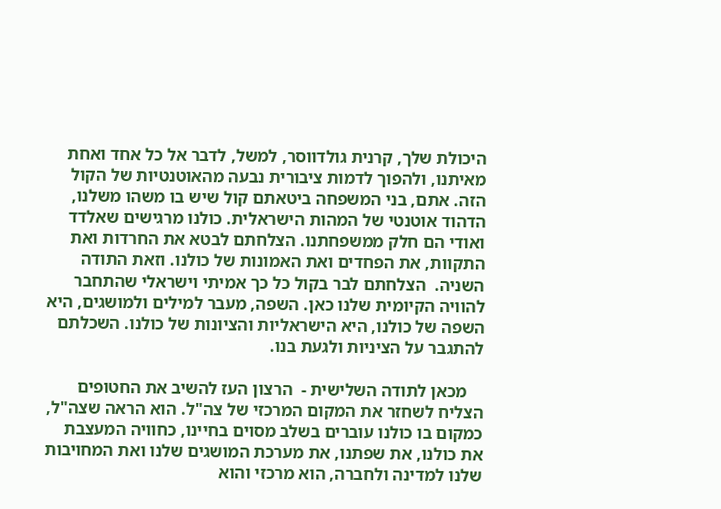היכולת שלך, קרנית גולדווסר, למשל, לדבר אל כל אחד ואחת מאיתנו, ולהפוך לדמות ציבורית נבעה מהאוטנטיות של הקול הזה. אתם, בני המשפחה ביטאתם קול שיש בו משהו משלנו, הדהוד אוטנטי של המהות הישראלית. כולנו מרגישים שאלדד ואודי הם חלק ממשפחתנו. הצלחתם לבטא את החרדות ואת התקוות, את הפחדים ואת האמונות של כולנו. וזאת התודה השניה.  הצלחתם לבר בקול כל כך אמיתי וישראלי שהתחבר להוויה הקיומית שלנו כאן. השפה, מעבר למילים ולמושגים, היא השפה של כולנו, היא הישראליות והציונות של כולנו. השכלתם להתגבר על הציניות ולגעת בנו.

    מכאן לתודה השלישית -  הרצון העז להשיב את החטופים הצליח לשחזר את המקום המרכזי של צה"ל. הוא הראה שצה"ל, כמקום בו כולנו עוברים בשלב מסוים בחיינו, כחוויה המעצבת את כולנו, את שפתנו, את מערכת המושגים שלנו ואת המחויבות שלנו למדינה ולחברה, הוא מרכזי והוא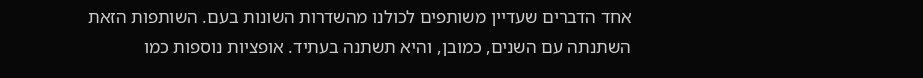אחד הדברים שעדיין משותפים לכולנו מהשדרות השונות בעם. השותפות הזאת השתנתה עם השנים, כמובן, והיא תשתנה בעתיד. אופציות נוספות כמו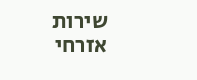שירות אזרחי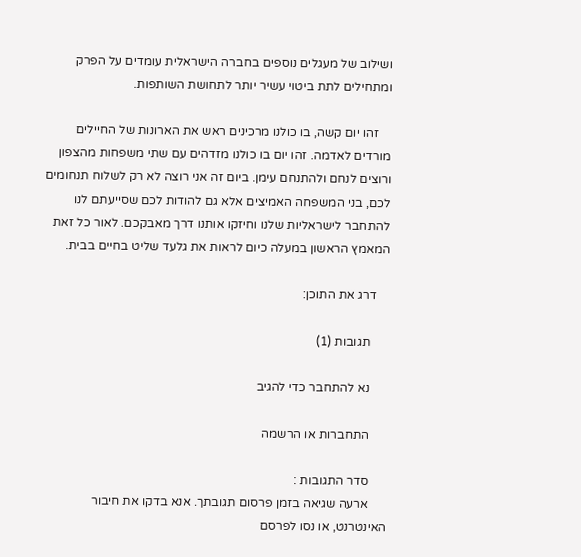ושילוב של מעגלים נוספים בחברה הישראלית עומדים על הפרק ומתחילים לתת ביטוי עשיר יותר לתחושת השותפות.

    זהו יום קשה, בו כולנו מרכינים ראש את הארונות של החיילים מורדים לאדמה. זהו יום בו כולנו מזדהים עם שתי משפחות מהצפון ורוצים לנחם ולהתנחם עימן. ביום זה אני רוצה לא רק לשלוח תנחומים לכם, בני המשפחה האמיצים אלא גם להודות לכם שסייעתם לנו להתחבר לישראליות שלנו וחיזקו אותנו דרך מאבקכם. לאור כל זאת המאמץ הראשון במעלה כיום לראות את גלעד שליט בחיים בבית.

    דרג את התוכן:

      תגובות (1)

      נא להתחבר כדי להגיב

      התחברות או הרשמה

      סדר התגובות :
      ארעה שגיאה בזמן פרסום תגובתך. אנא בדקו את חיבור האינטרנט, או נסו לפרסם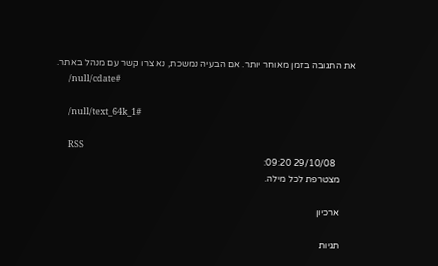את התגובה בזמן מאוחר יותר. אם הבעיה נמשכת, נא צרו קשר עם מנהל באתר.
      /null/cdate#

      /null/text_64k_1#

      RSS
        29/10/08 09:20:
      מצטרפת לכל מילה.

      ארכיון

      תגיות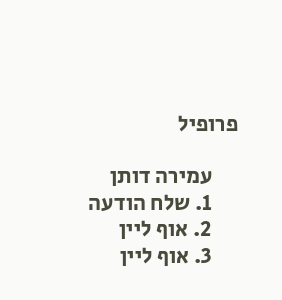פרופיל

      עמירה דותן
      1. שלח הודעה
      2. אוף ליין
      3. אוף ליין